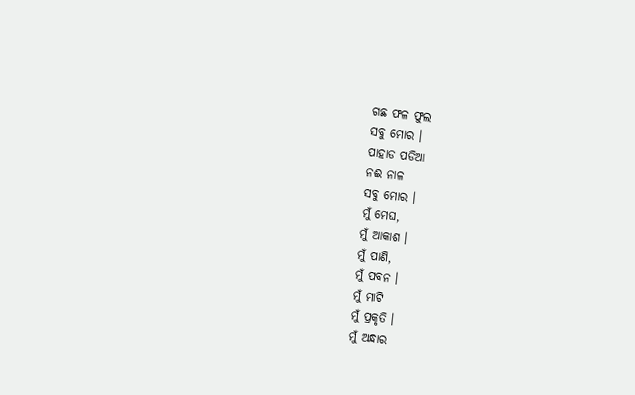ଗଛ ଫଳ ଫୁଲ
ସବୁ ମୋର ।
ପାହାଡ ପଡିଆ
ନଈ ନାଳ
ସବୁ ମୋର ।
ମୁଁ ମେଘ,
ମୁଁ ଆକାଶ ।
ମୁଁ ପାଣି,
ମୁଁ ପବନ ।
ମୁଁ ମାଟି
ମୁଁ ପ୍ରକୃତି ।
ମୁଁ ଅନ୍ଧାର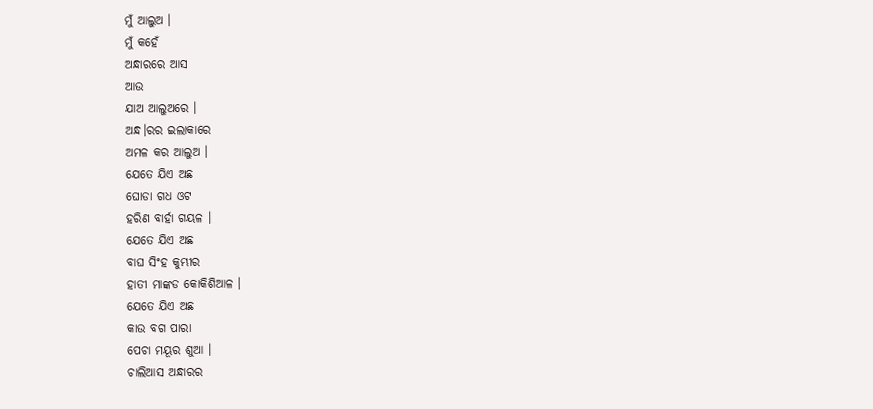ମୁଁ ଆଲୁଅ ।
ମୁଁ କହେଁ
ଅନ୍ଧାରରେ ଆସ
ଆଉ
ଯାଅ ଆଲୁଅରେ ।
ଅନ୍ଧ।ରର ଇଲାକାରେ
ଅମଳ କର ଆଲୁଅ ।
ଯେତେ ଯିଏ ଅଛ
ଘୋଡା ଗଧ ଓଟ
ହରିଣ ବାର୍ହା ଗୟଳ ।
ଯେତେ ଯିଏ ଅଛ
ବାଘ ସିଂହ କୁମ୍ଭୀର
ହାତୀ ମାଙ୍କଡ କୋକିଶିଆଳ ।
ଯେତେ ଯିଏ ଅଛ
କାଉ ବଗ ପାରା
ପେଚା ମୟୂର ଶୁଆ ।
ଚାଲିଆସ ଅନ୍ଧାରର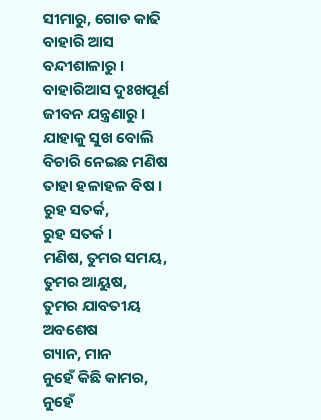ସୀମାରୁ, ଗୋଡ କାଢି
ବାହାରି ଆସ ବନ୍ଦୀଶାଳାରୁ ।
ବାହାରିଆସ ଦୁଃଖପୂର୍ଣ
ଜୀବନ ଯନ୍ତ୍ରଣାରୁ ।
ଯାହାକୁ ସୁଖ ବୋଲି
ବିଚାରି ନେଇଛ ମଣିଷ
ତାହା ହଳାହଳ ବିଷ ।
ରୁହ ସତର୍କ,
ରୁହ ସତର୍କ ।
ମଣିଷ, ତୁମର ସମୟ,
ତୁମର ଆୟୁଷ,
ତୁମର ଯାବତୀୟ ଅବଶେଷ
ଗ୍ୟାନ, ମାନ
ନୁହେଁ କିଛି କାମର,
ନୁହେଁ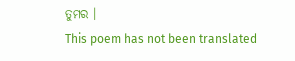ତୁମର ।
This poem has not been translated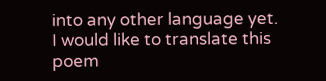into any other language yet.
I would like to translate this poem